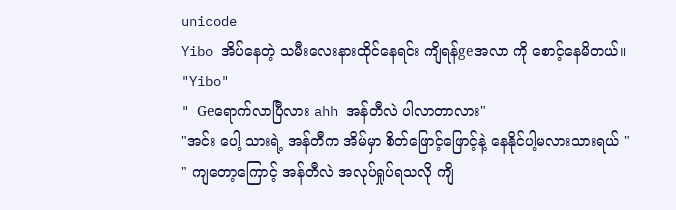unicode
Yibo အိပ်နေတဲ့ သမီးလေးနားထိုင်နေရင်း ကျိရန်geအလာ ကို စောင့်နေမိတယ်။
"Yibo"
" Geရောက်လာပြီလား ahh အန်တီလဲ ပါလာတာလား"
"အင်း ပေါ့ သားရဲ့ အန်တီက အိမ်မှာ စိတ်ဖြောင့်ဖြောင့်နဲ့ နေနိုင်ပါ့မလားသားရယ် "
" ကျတော့ကြောင့် အန်တီလဲ အလုပ်ရှုပ်ရသလို ကျိ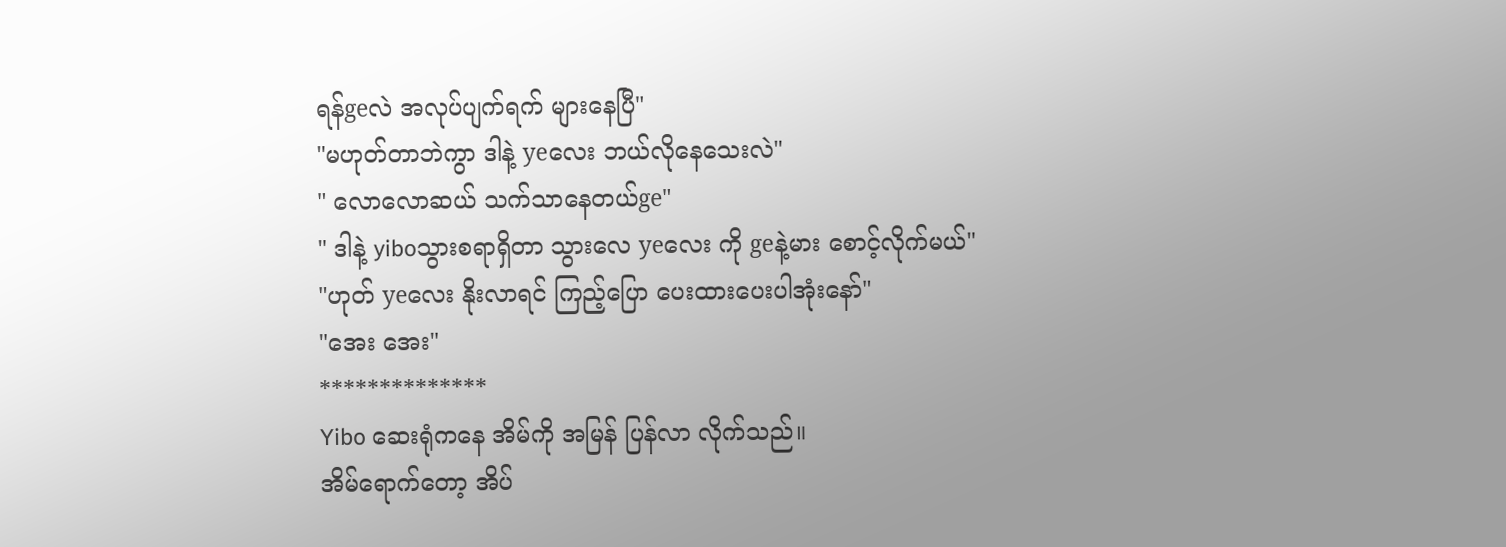ရန်geလဲ အလုပ်ပျက်ရက် များနေပြီ"
"မဟုတ်တာဘဲကွာ ဒါနဲ့ yeလေး ဘယ်လိုနေသေးလဲ"
" လောလောဆယ် သက်သာနေတယ်ge"
" ဒါနဲ့ yiboသွားစရာရှိတာ သွားလေ yeလေး ကို geနဲ့မား စောင့်လိုက်မယ်"
"ဟုတ် yeလေး နိုးလာရင် ကြည့်ပြော ပေးထားပေးပါအုံးနော်"
"အေး အေး"
**************
Yibo ဆေးရုံကနေ အိမ်ကို အမြန် ပြန်လာ လိုက်သည်။
အိမ်ရောက်တော့ အိပ်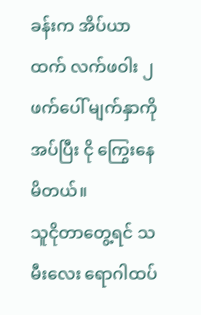ခန်းက အိပ်ယာထက် လက်ဖဝါး ၂ဖက်ပေါ် မျက်နှာကိုအပ်ပြီး ငို ကြွေးနေမိတယ်။
သူငိုတာတွေ့ရင် သမီးလေး ရောဂါထပ်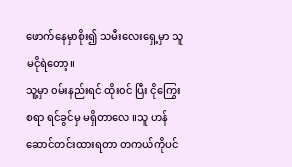ဖောက်နေမှာစိုး၍ သမီးလေးရှေ့မှာ သူမငိုရဲတော့။
သူ့မှာ ၀မ်းနည်းရင် ထိုး၀င် ပြီး ငိုကြွေးစရာ ရင်ခွင်မှ မရှိတာလေ ။သူ ဟန်ဆောင်တင်းထားရတာ တကယ်ကိုပင်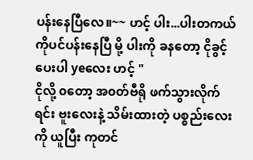ပန်းနေပြီလေ။~~ ဟင့် ပါး...ပါးတကယ်ကိုပင်ပန်းနေပြီ မို့ ပါးကို ခနတော့ ငိုခွင့်ပေးပါ yeလေး ဟင့် "
ငိုလို့ ၀တော့ အ၀တ်ဗီရို ဖက်သွားလိုက်ရင်း ဗူးလေးနဲ့ သိမ်းထားတဲ့ ပစ္စည်းလေးကို ယူပြီး ကုတင်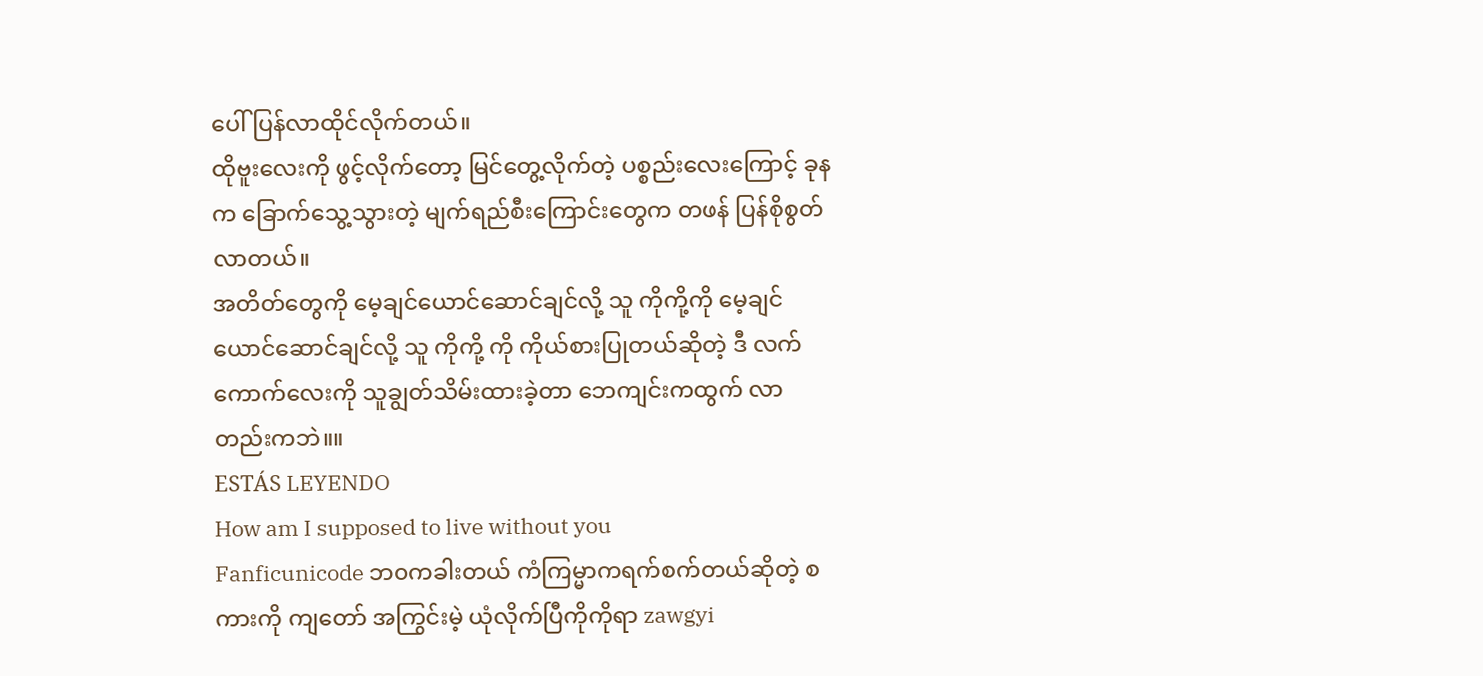ပေါ် ပြန်လာထိုင်လိုက်တယ်။
ထိုဗူးလေးကို ဖွင့်လိုက်တော့ မြင်တွေ့လိုက်တဲ့ ပစ္စည်းလေးကြောင့် ခုနက ခြောက်သွေ့သွားတဲ့ မျက်ရည်စီးကြောင်းတွေက တဖန် ပြန်စိုစွတ်လာတယ်။
အတိတ်တွေကို မေ့ချင်ယောင်ဆောင်ချင်လို့ သူ ကိုကို့ကို မေ့ချင်ယောင်ဆောင်ချင်လို့ သူ ကိုကို့ ကို ကိုယ်စားပြုတယ်ဆိုတဲ့ ဒီ လက်ကောက်လေးကို သူချွတ်သိမ်းထားခဲ့တာ ဘေကျင်းကထွက် လာတည်းကဘဲ။။
ESTÁS LEYENDO
How am I supposed to live without you
Fanficunicode ဘ၀ကခါးတယ် ကံကြမ္မာကရက်စက်တယ်ဆိုတဲ့ စကားကို ကျတော် အကြွင်းမဲ့ ယုံလိုက်ပြီကိုကိုရာ zawgyi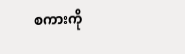စကားကို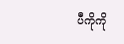ပီကိုကို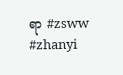ရာ #zsww #zhanyi